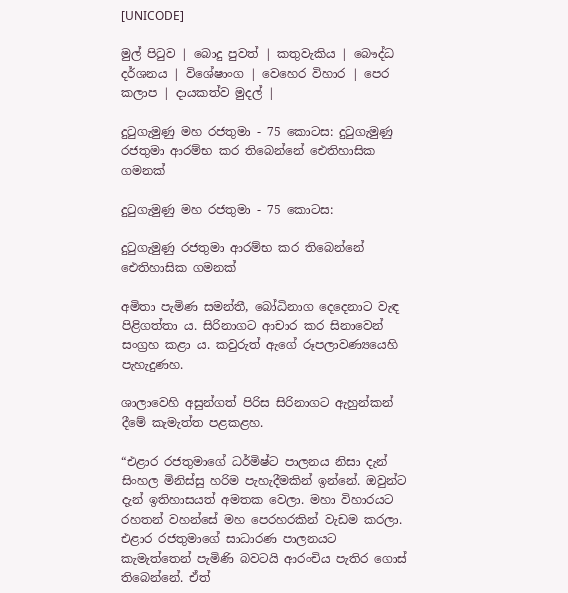[UNICODE]

මුල් පිටුව | බොදු පුවත් | කතුවැකිය | බෞද්ධ දර්ශනය | විශේෂාංග | වෙහෙර විහාර | පෙර කලාප | දායකත්ව මුදල් |

දුටුගැමුණු මහ රජතුමා - 75 කොටස: දුටුගැමුණු රජතුමා ආරම්භ කර තිබෙන්නේ ඓතිහාසික ගමනක්

දුටුගැමුණු මහ රජතුමා - 75 කොටස:

දුටුගැමුණු රජතුමා ආරම්භ කර තිබෙන්නේ ඓතිහාසික ගමනක්

අමිතා පැමිණ සමන්තී, බෝධිනාග දෙදෙනාට වැඳ පිළිගත්තා ය. සිරිනාගට ආචාර කර සිනාවෙන් සංග්‍රහ කළා ය. කවුරුත් ඇගේ රූපලාවණ්‍යයෙහි පැහැදුණහ.

ශාලාවෙහි අසුන්ගත් පිරිස සිරිනාගට ඇහුන්කන් දීමේ කැමැත්ත පළකළහ.

“එළාර රජතුමාගේ ධර්මිෂ්ට පාලනය නිසා දැන් සිංහල මිනිස්සු හරිම පැහැදීමකින් ඉන්නේ. ඔවුන්ට දැන් ඉතිහාසයත් අමතක වෙලා. මහා විහාරයට රහතන් වහන්සේ මහ පෙරහරකින් වැඩම කරලා. එළාර රජතුමාගේ සාධාරණ පාලනයට කැමැත්තෙන් පැමිණි බවටයි ආරංචිය පැතිර ගොස් තිබෙන්නේ. ඒත්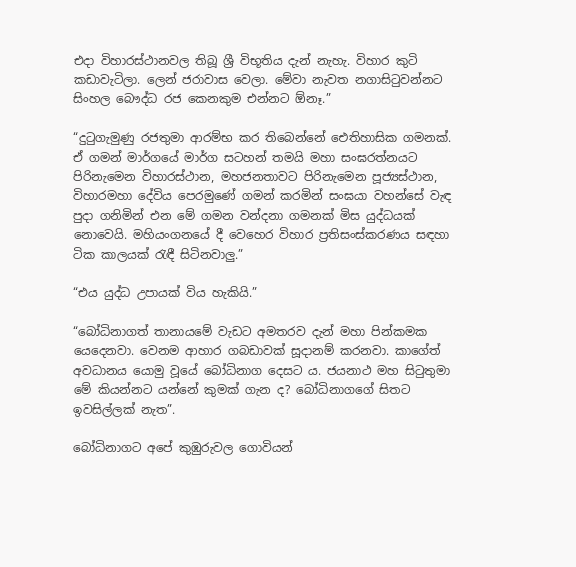එදා විහාරස්ථානවල තිබූ ශ්‍රී විභූතිය දැන් නැහැ. විහාර කුටි කඩාවැටිලා. ලෙන් ජරාවාස වෙලා. මේවා නැවත නගාසිටුවන්නට සිංහල බෞද්ධ රජ කෙනකුම එන්නට ඕනෑ.”

“දුටුගැමුණු රජතුමා ආරම්භ කර තිබෙන්නේ ඓතිහාසික ගමනක්. ඒ ගමන් මාර්ගයේ මාර්ග සටහන් තමයි මහා සංඝරත්නයට පිරිනැමෙන විහාරස්ථාන, මහජනතාවට පිරිනැමෙන පූජ්‍යස්ථාන, විහාරමහා දේවිය පෙරමුණේ ගමන් කරමින් සංඝයා වහන්සේ වැඳ පුදා ගනිමින් එන මේ ගමන වන්දනා ගමනක් මිස යුද්ධයක් නොවෙයි. මහියංගනයේ දී වෙහෙර විහාර ප්‍රතිසංස්කරණය සඳහා ටික කාලයක් රැඳී සිටිනවාලු.”

“එය යුද්ධ උපායක් විය හැකියි.”

“බෝධිනාගත් තානායමේ වැඩට අමතරව දැන් මහා පින්කමක යෙදෙනවා. වෙනම ආහාර ගබඩාවක් සූදානම් කරනවා. කාගේත් අවධානය යොමු වූයේ බෝධිනාග දෙසට ය. ජයනාථ මහ සිටුතුමා මේ කියන්නට යන්නේ කුමක් ගැන ද? බෝධිනාගගේ සිතට ඉවසිල්ලක් නැත”.

බෝධිනාගට අපේ කුඹුරුවල ගොවියන්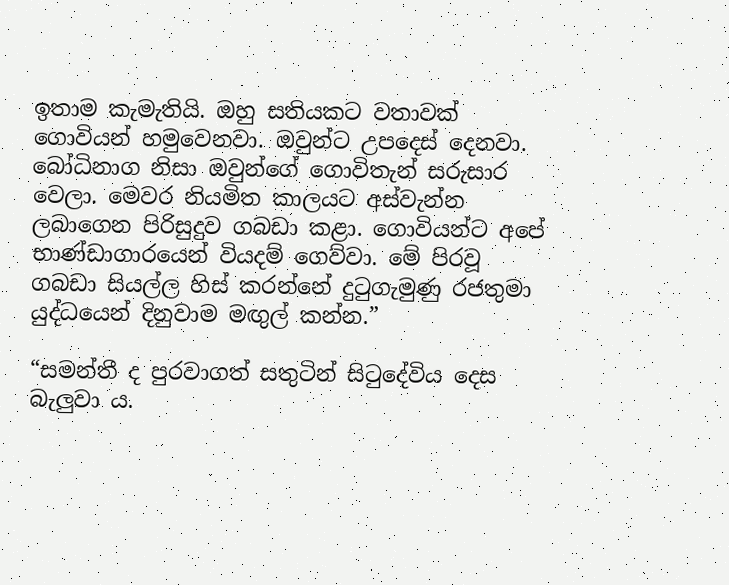ඉතාම කැමැතියි. ඔහු සතියකට වතාවක් ගොවියන් හමුවෙනවා. ඔවුන්ට උපදෙස් දෙනවා. බෝධිනාග නිසා ඔවුන්ගේ ගොවිතැන් සරුසාර වෙලා. මෙවර නියමිත කාලයට අස්වැන්න ලබාගෙන පිරිසුදුව ගබඩා කළා. ගොවියන්ට අපේ භාණ්ඩාගාරයෙන් වියදම් ගෙව්වා. මේ පිරවූ ගබඩා සියල්ල හිස් කරන්නේ දුටුගැමුණු රජතුමා යුද්ධයෙන් දිනුවාම මඟුල් කන්න.”

“සමන්තී ද පුරවාගත් සතුටින් සිටුදේවිය දෙස බැලුවා ය.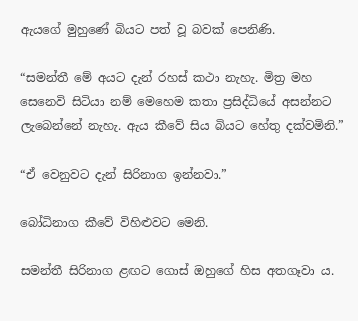ඇයගේ මුහුණේ බියට පත් වූ බවක් පෙනිණි.

“සමන්තී මේ අයට දැන් රහස් කථා නැහැ. මිත්‍ර මහ සෙනෙවි සිටියා නම් මෙහෙම කතා ප්‍රසිද්ධියේ අසන්නට ලැබෙන්නේ නැහැ. ඇය කීවේ සිය බියට හේතු දක්වමිනි.”

“ඒ වෙනුවට දැන් සිරිනාග ඉන්නවා.”

බෝධිනාග කීවේ විහිළුවට මෙනි.

සමන්තී සිරිනාග ළඟට ගොස් ඔහුගේ හිස අතගෑවා ය.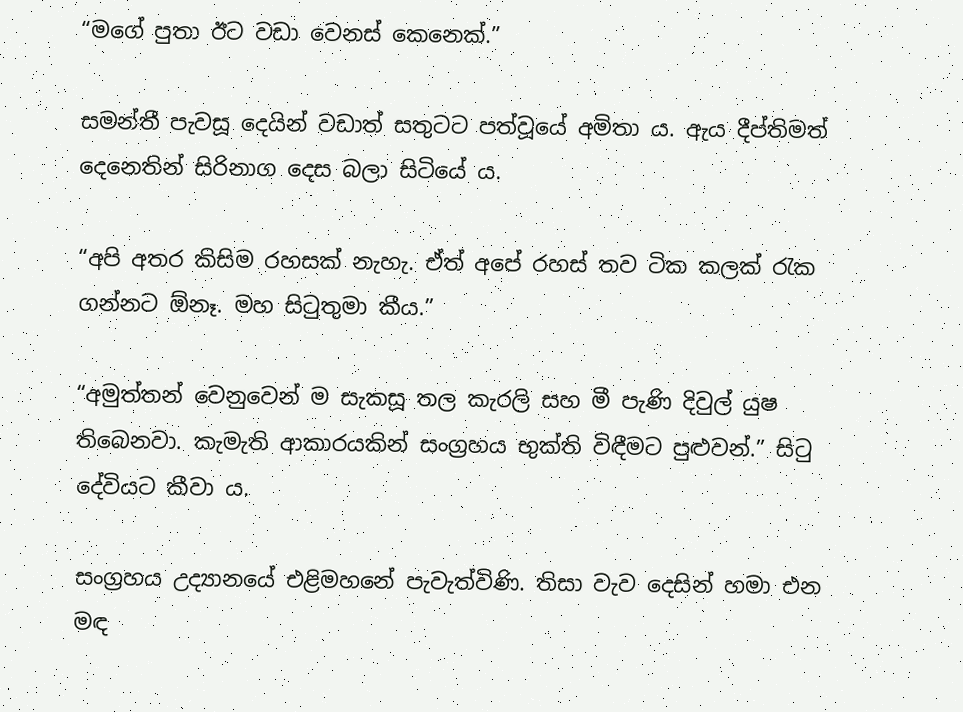“මගේ පුතා ඊට වඩා වෙනස් කෙනෙක්.”

සමන්තී පැවසූ දෙයින් වඩාත් සතුටට පත්වූයේ අමිතා ය. ඇය දීප්තිමත් දෙනෙතින් සිරිනාග දෙස බලා සිටියේ ය.

“අපි අතර කිසිම රහසක් නැහැ. ඒත් අපේ රහස් තව ටික කලක් රැක ගන්නට ඕනෑ. මහ සිටුතුමා කීය.”

“අමුත්තන් වෙනුවෙන් ම සැකසූ තල කැරලි සහ මී පැණි දිවුල් යුෂ තිබෙනවා. කැමැති ආකාරයකින් සංග්‍රහය භුක්ති විඳීමට පුළුවන්.” සිටු දේවියට කීවා ය.

සංග්‍රහය උද්‍යානයේ එළිමහනේ පැවැත්විණි. තිසා වැව දෙසින් හමා එන මඳ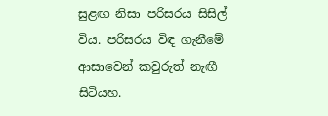සුළඟ නිසා පරිසරය සිසිල් විය. පරිසරය විඳ ගැනීමේ ආසාවෙන් කවුරුත් නැඟී සිටියහ.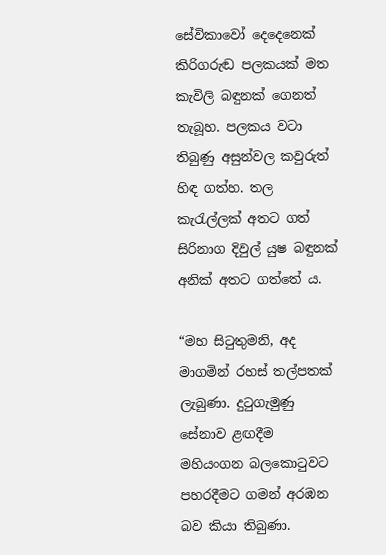සේවිකාවෝ දෙදෙනෙක් කිරිගරුඬ පලකයක් මත කැවිලි බඳුනක් ගෙනත් තැබූහ. පලකය වටා තිබුණු අසුන්වල කවුරුත් හිඳ ගත්හ. තල කැරැල්ලක් අතට ගත් සිරිනාග දිවුල් යුෂ බඳුනක් අනික් අතට ගත්තේ ය.

“මහ සිටුතුමනි, අද මාගමින් රහස් තල්පතක් ලැබුණා. දුටුගැමුණු සේනාව ළඟදීම මහියංගන බලකොටුවට පහරදීමට ගමන් අරඹන බව කියා තිබුණා.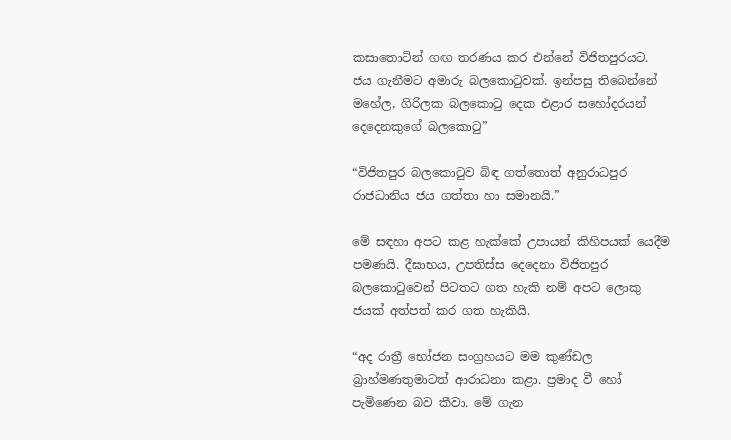කසාතොටින් ගඟ තරණය කර එන්නේ විජිතපුරයට. ජය ගැනීමට අමාරු බලකොටුවක්. ඉන්පසු තිබෙන්නේ මහේල, ගිරිලක බලකොටු දෙක එළාර සහෝදරයන් දෙදෙනකුගේ බලකොටු”

“විජිතපුර බලකොටුව බිඳ ගත්තොත් අනුරාධපුර රාජධානිය ජය ගත්තා හා සමානයි.”

මේ සඳහා අපට කළ හැක්කේ උපායන් කිහිපයක් යෙදීම පමණයි. දීඝාභය, උපතිස්ස දෙදෙනා විජිතපුර බලකොටුවෙන් පිටතට ගත හැකි නම් අපට ලොකු ජයක් අත්පත් කර ගත හැකියි.

“අද රාත්‍රී භෝජන සංග්‍රහයට මම කුණ්ඩල බ්‍රාහ්මණතුමාටත් ආරාධනා කළා. ප්‍රමාද වී හෝ පැමිණෙන බව කීවා. මේ ගැන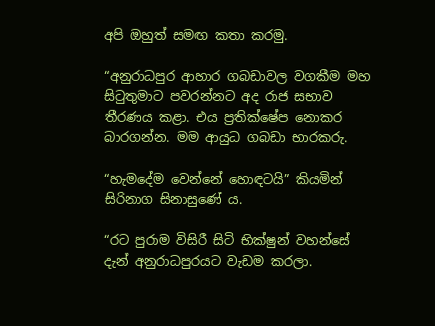අපි ඔහුත් සමඟ කතා කරමු.

“අනුරාධපුර ආහාර ගබඩාවල වගකීම මහ සිටුතුමාට පවරන්නට අද රාජ සභාව තීරණය කළා. එය ප්‍රතික්ෂේප නොකර බාරගන්න. මම ආයුධ ගබඩා භාරකරු.

“හැමදේම වෙන්නේ හොඳටයි” කියමින් සිරිනාග සිනාසුණේ ය.

“රට පුරාම විසිරී සිටි භික්ෂුන් වහන්සේ දැන් අනුරාධපුරයට වැඩම කරලා.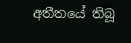අතීතයේ තිබූ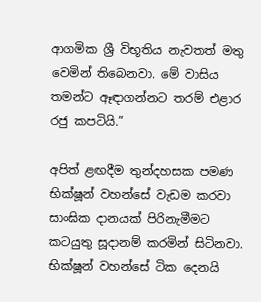ආගමික ශ්‍රී විභූතිය නැවතත් මතු වෙමින් තිබෙනවා. මේ වාසිය තමන්ට ඈඳාගන්නට තරම් එළාර රජු කපටියි.”

අපිත් ළඟදීම තුන්දහසක පමණ භික්ෂූන් වහන්සේ වැඩම කරවා සාංඝික දානයක් පිරිනැමීමට කටයුතු සූදානම් කරමින් සිටිනවා. භික්ෂූන් වහන්සේ ටික දෙනයි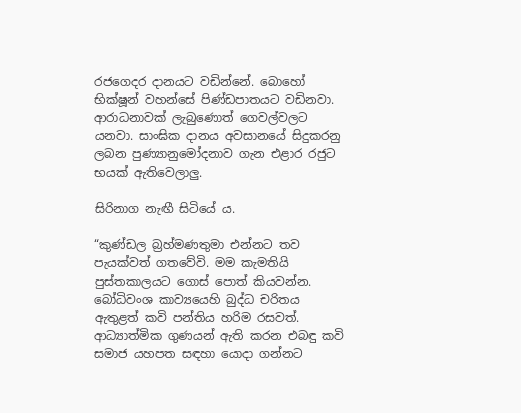රජගෙදර දානයට වඩින්නේ. බොහෝ භික්ෂූන් වහන්සේ පිණ්ඩපාතයට වඩිනවා. ආරාධනාවක් ලැබුණොත් ගෙවල්වලට යනවා. සාංඝික දානය අවසානයේ සිදුකරනු ලබන පුණ්‍යානුමෝදනාව ගැන එළාර රජුට භයක් ඇතිවෙලාලු.

සිරිනාග නැඟී සිටියේ ය.

“කුණ්ඩල බ්‍රහ්මණතුමා එන්නට තව පැයක්වත් ගතවේවි. මම කැමතියි පුස්තකාලයට ගොස් පොත් කියවන්න. බෝධිවංශ කාව්‍යයෙහි බුද්ධ චරිතය ඇතුළත් කවි පන්තිය හරිම රසවත්. ආධ්‍යාත්මික ගුණයන් ඇති කරන එබඳු කවි සමාජ යහපත සඳහා යොදා ගන්නට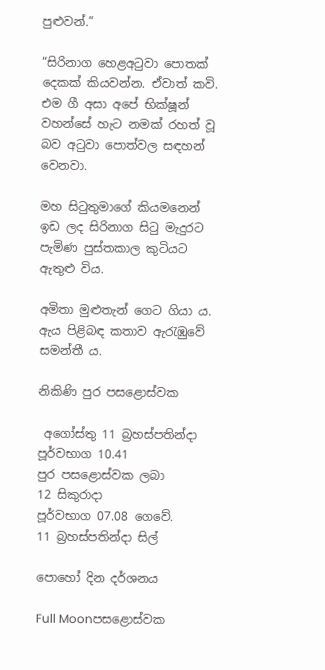පුළුවන්.”

“සිරිනාග හෙළඅටුවා පොතක් දෙකක් කියවන්න. ඒවාත් කවි. එම ගී අසා අපේ භික්ෂූන් වහන්සේ හැට නමක් රහත් වූ බව අටුවා පොත්වල සඳහන් වෙනවා.

මහ සිටුතුමාගේ කියමනෙන් ඉඩ ලද සිරිනාග සිටු මැදුරට පැමිණ පුස්තකාල කුටියට ඇතුළු විය.

අමිතා මුළුතැන් ගෙට ගියා ය. ඇය පිළිබඳ කතාව ඇරැඹුවේ සමන්තී ය.

නිකිණි පුර පසළොස්වක

 අගෝස්තු 11 බ්‍රහස්පතින්දා
පූර්වභාග 10.41
පුර පසළොස්වක ලබා
12 සිකුරාදා
පූර්වභාග 07.08 ගෙවේ.
11 බ්‍රහස්පතින්දා සිල්

පොහෝ දින දර්ශනය

Full Moonපසළොස්වක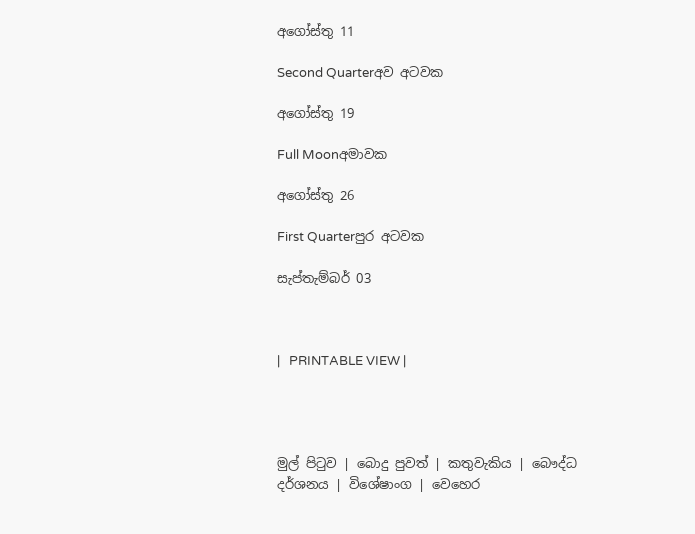අගෝස්තු 11

Second Quarterඅව අටවක

අගෝස්තු 19

Full Moonඅමාවක

අගෝස්තු 26

First Quarterපුර අටවක

සැප්තැම්බර් 03



|   PRINTABLE VIEW |




මුල් පිටුව | බොදු පුවත් | කතුවැකිය | බෞද්ධ දර්ශනය | විශේෂාංග | වෙහෙර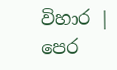විහාර | පෙර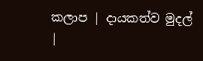කලාප | දායකත්ව මුදල් |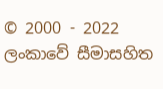© 2000 - 2022 ලංකාවේ සීමාසහිත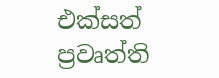එක්සත් ප්‍රවෘත්ති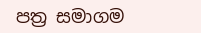පත්‍ර සමාගම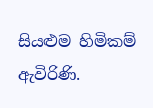සියළුම හිමිකම් ඇවිරිණි.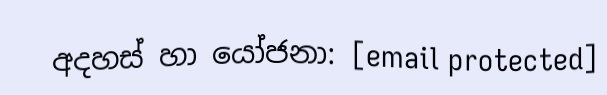අදහස් හා යෝජනා: [email protected]